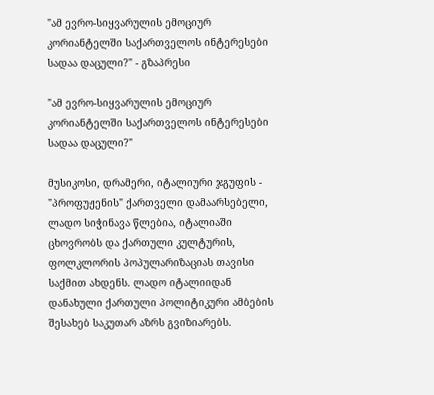"ამ ევრო-სიყვარულის ემოციურ კორიანტელში საქართველოს ინტერესები სადაა დაცული?" - გზაპრესი

"ამ ევრო-სიყვარულის ემოციურ კორიანტელში საქართველოს ინტერესები სადაა დაცული?"

მუსიკოსი, დრამერი, იტალიური ჯგუფის - "პროფუჟენის" ქართველი დამაარსებელი, ლადო სიჭინავა წლებია, იტალიაში ცხოვრობს და ქართული კულტურის, ფოლკლორის პოპულარიზაციას თავისი საქმით ახდენს. ლადო იტალიიდან დანახული ქართული პოლიტიკური ამბების შესახებ საკუთარ აზრს გვიზიარებს.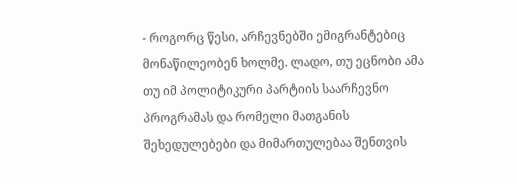- როგორც წესი, არჩევნებში ემიგრანტებიც მონაწილეობენ ხოლმე. ლადო, თუ ეცნობი ამა თუ იმ პოლიტიკური პარტიის საარჩევნო პროგრამას და რომელი მათგანის შეხედულებები და მიმართულებაა შენთვის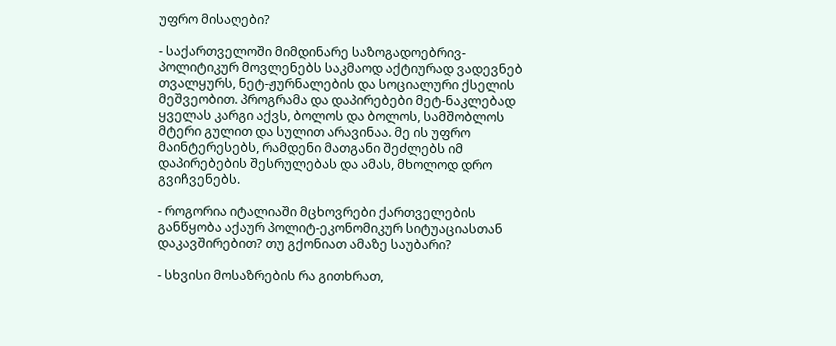უფრო მისაღები?

- საქართველოში მიმდინარე საზოგადოებრივ-პოლიტიკურ მოვლენებს საკმაოდ აქტიურად ვადევნებ თვალყურს, ნეტ-ჟურნალების და სოციალური ქსელის მეშვეობით. პროგრამა და დაპირებები მეტ-ნაკლებად ყველას კარგი აქვს, ბოლოს და ბოლოს, სამშობლოს მტერი გულით და სულით არავინაა. მე ის უფრო მაინტერესებს, რამდენი მათგანი შეძლებს იმ დაპირებების შესრულებას და ამას, მხოლოდ დრო გვიჩვენებს.

- როგორია იტალიაში მცხოვრები ქართველების განწყობა აქაურ პოლიტ-ეკონომიკურ სიტუაციასთან დაკავშირებით? თუ გქონიათ ამაზე საუბარი?

- სხვისი მოსაზრების რა გითხრათ,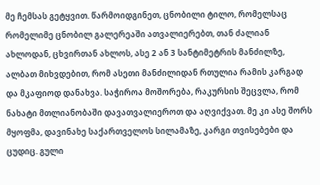მე ჩემსას გეტყვით. წარმოიდგინეთ, ცნობილი ტილო, რომელსაც რომელიმე ცნობილ გალერეაში ათვალიერებთ, თან ძალიან ახლოდან, ცხვირთან ახლოს, ასე 2 ან 3 სანტიმეტრის მანძილზე, ალბათ მიხვდებით, რომ ასეთი მანძილიდან რთულია რამის კარგად და მკაფიოდ დანახვა. საჭიროა მოშორება, რაკურსის შეცვლა, რომ ნახატი მთლიანობაში დავათვალიეროთ და აღვიქვათ. მე კი ასე შორს მყოფმა, დავინახე საქართველოს სილამაზე, კარგი თვისებები და ცუდიც. გული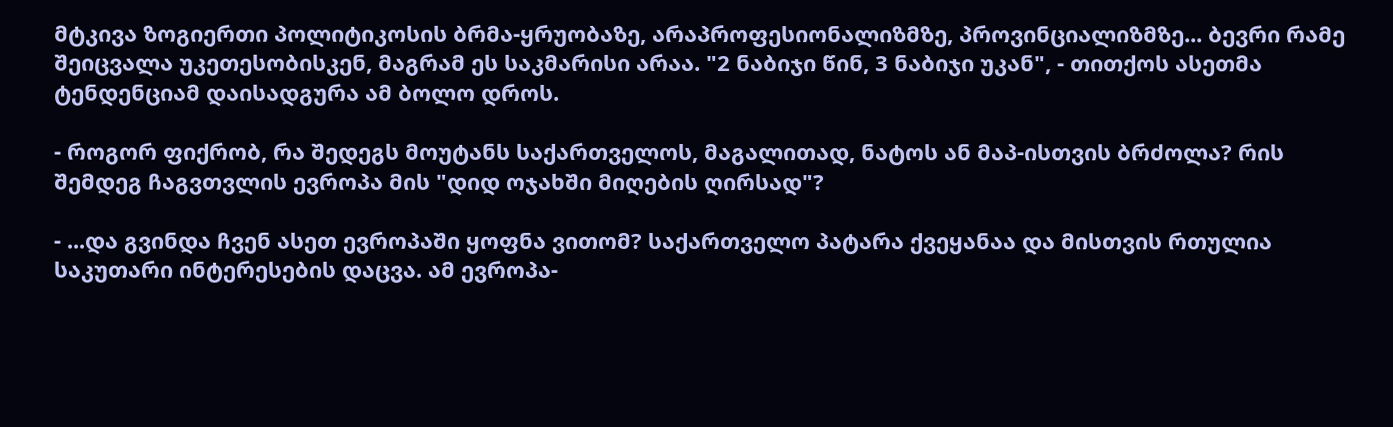მტკივა ზოგიერთი პოლიტიკოსის ბრმა-ყრუობაზე, არაპროფესიონალიზმზე, პროვინციალიზმზე... ბევრი რამე შეიცვალა უკეთესობისკენ, მაგრამ ეს საკმარისი არაა. "2 ნაბიჯი წინ, 3 ნაბიჯი უკან", - თითქოს ასეთმა ტენდენციამ დაისადგურა ამ ბოლო დროს.

- როგორ ფიქრობ, რა შედეგს მოუტანს საქართველოს, მაგალითად, ნატოს ან მაპ-ისთვის ბრძოლა? რის შემდეგ ჩაგვთვლის ევროპა მის "დიდ ოჯახში მიღების ღირსად"?

- ...და გვინდა ჩვენ ასეთ ევროპაში ყოფნა ვითომ? საქართველო პატარა ქვეყანაა და მისთვის რთულია საკუთარი ინტერესების დაცვა. ამ ევროპა-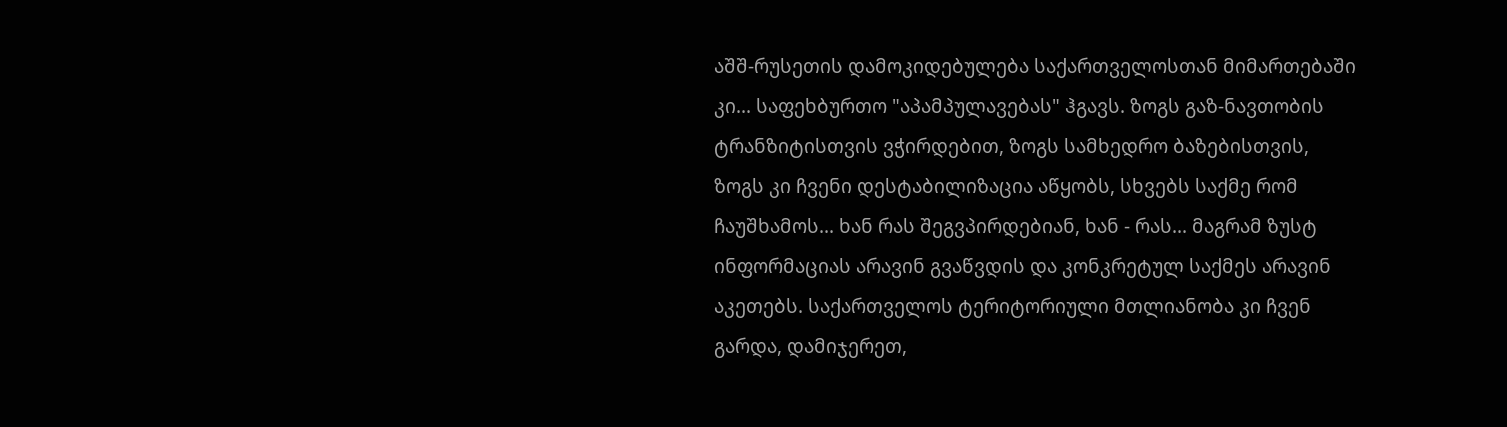აშშ-რუსეთის დამოკიდებულება საქართველოსთან მიმართებაში კი... საფეხბურთო "აპამპულავებას" ჰგავს. ზოგს გაზ-ნავთობის ტრანზიტისთვის ვჭირდებით, ზოგს სამხედრო ბაზებისთვის, ზოგს კი ჩვენი დესტაბილიზაცია აწყობს, სხვებს საქმე რომ ჩაუშხამოს... ხან რას შეგვპირდებიან, ხან - რას... მაგრამ ზუსტ ინფორმაციას არავინ გვაწვდის და კონკრეტულ საქმეს არავინ აკეთებს. საქართველოს ტერიტორიული მთლიანობა კი ჩვენ გარდა, დამიჯერეთ,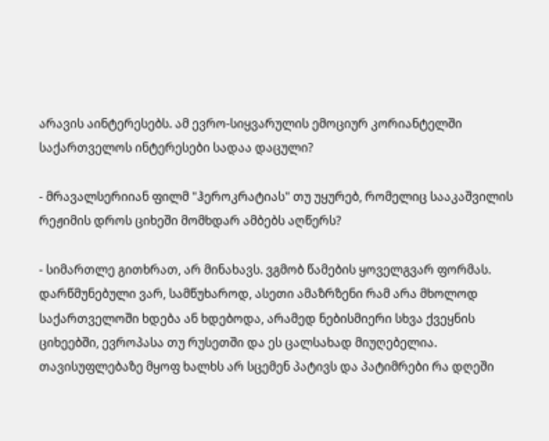არავის აინტერესებს. ამ ევრო-სიყვარულის ემოციურ კორიანტელში საქართველოს ინტერესები სადაა დაცული?

- მრავალსერიიან ფილმ "ჰეროკრატიას" თუ უყურებ, რომელიც სააკაშვილის რეჟიმის დროს ციხეში მომხდარ ამბებს აღწერს?

- სიმართლე გითხრათ, არ მინახავს. ვგმობ წამების ყოველგვარ ფორმას. დარწმუნებული ვარ, სამწუხაროდ, ასეთი ამაზრზენი რამ არა მხოლოდ საქართველოში ხდება ან ხდებოდა, არამედ ნებისმიერი სხვა ქვეყნის ციხეებში, ევროპასა თუ რუსეთში და ეს ცალსახად მიუღებელია. თავისუფლებაზე მყოფ ხალხს არ სცემენ პატივს და პატიმრები რა დღეში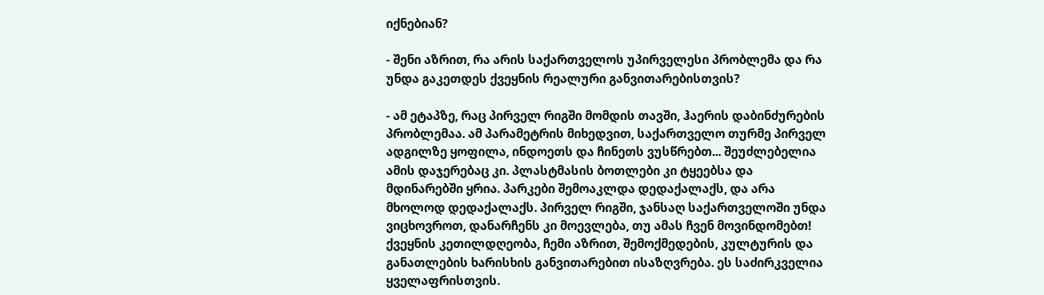იქნებიან?

- შენი აზრით, რა არის საქართველოს უპირველესი პრობლემა და რა უნდა გაკეთდეს ქვეყნის რეალური განვითარებისთვის?

- ამ ეტაპზე, რაც პირველ რიგში მომდის თავში, ჰაერის დაბინძურების პრობლემაა. ამ პარამეტრის მიხედვით, საქართველო თურმე პირველ ადგილზე ყოფილა, ინდოეთს და ჩინეთს ვუსწრებთ... შეუძლებელია ამის დაჯერებაც კი. პლასტმასის ბოთლები კი ტყეებსა და მდინარებში ყრია. პარკები შემოაკლდა დედაქალაქს, და არა მხოლოდ დედაქალაქს. პირველ რიგში, ჯანსაღ საქართველოში უნდა ვიცხოვროთ, დანარჩენს კი მოევლება, თუ ამას ჩვენ მოვინდომებთ! ქვეყნის კეთილდღეობა, ჩემი აზრით, შემოქმედების, კულტურის და განათლების ხარისხის განვითარებით ისაზღვრება. ეს საძირკველია ყველაფრისთვის.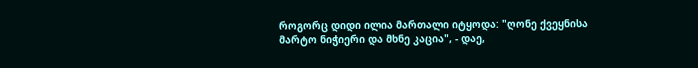როგორც დიდი ილია მართალი იტყოდა: "ღონე ქვეყნისა მარტო ნიჭიერი და მხნე კაცია", - დაე,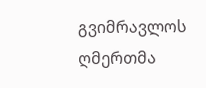გვიმრავლოს ღმერთმა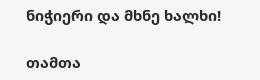ნიჭიერი და მხნე ხალხი!

თამთა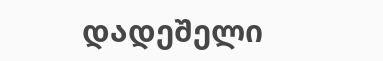დადეშელი